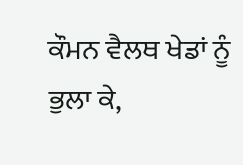ਕੌਮਨ ਵੈਲਥ ਖੇਡਾਂ ਨੂੰ ਭੁਲਾ ਕੇ,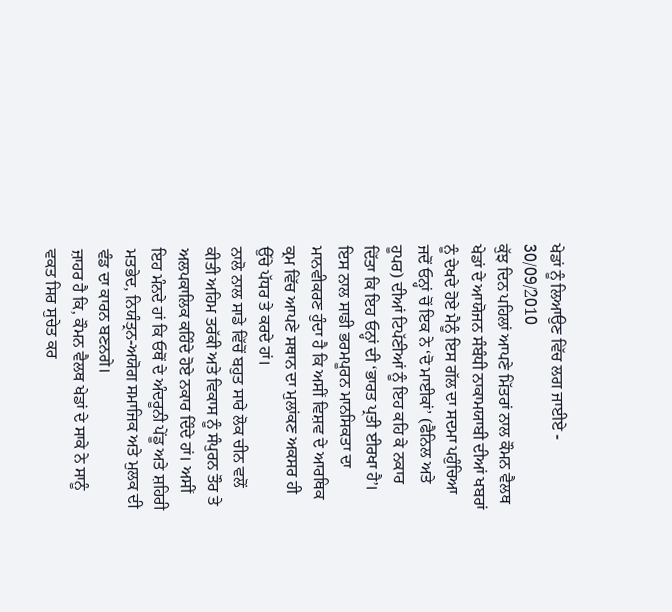ਖੇਡਾਂ ਨੂੰ ਲਿਆਉਣ ਵਿੱਚ ਲਗ ਜਾਈਏ - 30/09/2010
ਕੁੱਝ ਦਿਨ ਪਹਿਲਾਂ ਆਪਣੇ ਮਿੱਤਰਾਂ ਨਾਲ ਕੌਮਨ ਵੈਲਥ ਖੇਡਾਂ ਦੇ ਆਯੋਜਨ ਸੰਬੰਧੀ ਨਾਕਾਮਯਾਬੀ ਦੀਆਂ ਖਬਰਾਂ ਨੂੰ ਦੇਖਦੇ ਹੋਏ ਮੈਨੂੰ ਇਸ ਗੱਲ ਦਾ ਸਦਮਾ ਪਹੁੰਚਿਆ ਜਦੋਂ ਓਨ੍ਹਾਂ ਚੋਂ ਇਕ ਨੇ ‘ਦੋ ਮਾਈਕਾਂ’ (ਫੈਨਿਲ ਅਤੇ ਹੂਪਰ) ਦੀਆਂ ਟਿਪੱਣੀਆਂ ਨੂੰ ਇਹ ਕਹਿ ਕੇ ਨਕਾਰ ਦਿੱਤਾ ਕਿ ਇਹ ਓਨ੍ਹਾਂ ਦੀ ‘ਭਾਰਤ ਪ੍ਰਤੀ ਈਰਖਾ ਹੈ’। ਇਸ ਨਾਲ ਸਾਡੀ ਭਰਮਪੂਰਨ ਮਾਨਸਿਕਤਾ ਦਾ ਮਾਨਵੀਕਰਣ ਹੁੰਦਾ ਹੈ ਕਿ ਅਸੀਂ ਵਿਸ਼ਵ ਦੇ ਆਰਥਿਕ ਕ੍ਰਮ ਵਿੱਚ ਆਪਣੇ ਸਥਾਨ ਦਾ ਮੁਲਾਂਕਣ ਅਕਸਰ ਹੀ ਉੱਚੇ ਪੱਧਰ ਤੇ ਕਰਦੇ ਹਾਂ।
ਨਾਲੋ ਨਾਲ ਸਾਡੇ ਵਿੱਚੋਂ ਬਹੁਤ ਸਾਰੇ ਲੋਕ ਚੀਨ ਵਲੋਂ ਕੀਤੀ ਅਹਿਮ ਤਰੱਕੀ ਅਤੇ ਵਿਕਾਸ ਨੂੰ ਸੰਪੁਰਨ ਤੌਰ ਤੇ ਅਲਪਕਾਲਿਕ ਕਹਿੰਦੇ ਹੋਏ ਨਕਾਰ ਦਿੰਦੇ ਹਾਂ। ਅਸੀਂ ਇਹ ਮੰਨਦੇ ਹਾਂ ਕਿ ਓਥੋਂ ਦੇ ਅੰਦਰੂਨੀ ਪੇਂਡੂ ਅਤੇ ਸ਼ਹਿਰੀ ਮਤਭੇਦ, ਨਿਯੰਤ੍ਰਨ-ਅਯੋਗ ਸਮਾਜਿਕ ਅਤੇ ਮੁਲਕ ਦੀ ਵੰਡ ਦਾ ਕਾਰਨ ਬਣਨਗੇ।
ਜ਼ਾਹਰ ਹੈ ਕਿ, ਕੌਮਨ ਵੈਲਥ ਖੇਡਾਂ ਦੇ ਸਾਕੇ ਨੇ ਸਾਨੂੰ ਵਕਤ ਸਿਰ ਸੁਚੇਤ ਕਰ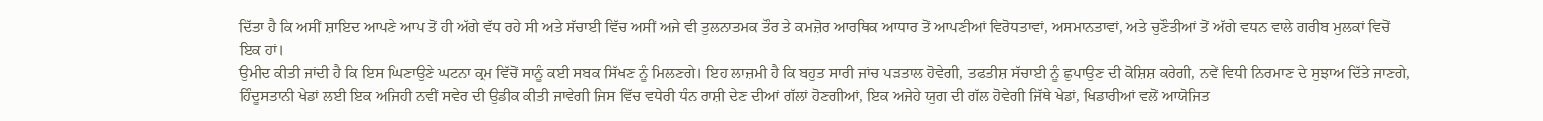ਦਿੱਤਾ ਹੈ ਕਿ ਅਸੀਂ ਸ਼ਾਇਦ ਆਪਣੇ ਆਪ ਤੋਂ ਹੀ ਅੱਗੇ ਵੱਧ ਰਹੇ ਸੀ ਅਤੇ ਸੱਚਾਈ ਵਿੱਚ ਅਸੀਂ ਅਜੇ ਵੀ ਤੁਲਨਾਤਮਕ ਤੌਰ ਤੇ ਕਮਜ਼ੋਰ ਆਰਥਿਕ ਆਧਾਰ ਤੋਂ ਆਪਣੀਆਂ ਵਿਰੋਧਤਾਵਾਂ, ਅਸਮਾਨਤਾਵਾਂ, ਅਤੇ ਚੁਣੌਤੀਆਂ ਤੋਂ ਅੱਗੇ ਵਧਨ ਵਾਲੇ ਗਰੀਬ ਮੁਲਕਾਂ ਵਿਚੋਂ ਇਕ ਹਾਂ।
ਉਮੀਦ ਕੀਤੀ ਜਾਂਦੀ ਹੈ ਕਿ ਇਸ ਘਿਣਾਉਣੇ ਘਟਨਾ ਕ੍ਰਮ ਵਿੱਚੋਂ ਸਾਨੂੰ ਕਈ ਸਬਕ ਸਿੱਖਣ ਨੂੰ ਮਿਲਣਗੇ। ਇਹ ਲਾਜ਼ਮੀ ਹੈ ਕਿ ਬਹੁਤ ਸਾਰੀ ਜਾਂਚ ਪੜਤਾਲ ਹੋਵੇਗੀ, ਤਫਤੀਸ਼ ਸੱਚਾਈ ਨੂੰ ਛੁਪਾਉਣ ਦੀ ਕੋਸ਼ਿਸ਼ ਕਰੇਗੀ, ਨਵੇਂ ਵਿਧੀ ਨਿਰਮਾਣ ਦੇ ਸੁਝਾਅ ਦਿੱਤੇ ਜਾਣਗੇ, ਹਿੰਦੂਸਤਾਨੀ ਖੇਡਾਂ ਲਈ ਇਕ ਅਜਿਹੀ ਨਵੀਂ ਸਵੇਰ ਦੀ ਉਡੀਕ ਕੀਤੀ ਜਾਵੇਗੀ ਜਿਸ ਵਿੱਚ ਵਧੇਰੀ ਧੰਨ ਰਾਸ਼ੀ ਦੇਣ ਦੀਆਂ ਗੱਲਾਂ ਹੋਣਗੀਆਂ, ਇਕ ਅਜੇਹੇ ਯੁਗ ਦੀ ਗੱਲ ਹੋਵੇਗੀ ਜਿੱਥੇ ਖੇਡਾਂ, ਖਿਡਾਰੀਆਂ ਵਲੋਂ ਆਯੋਜਿਤ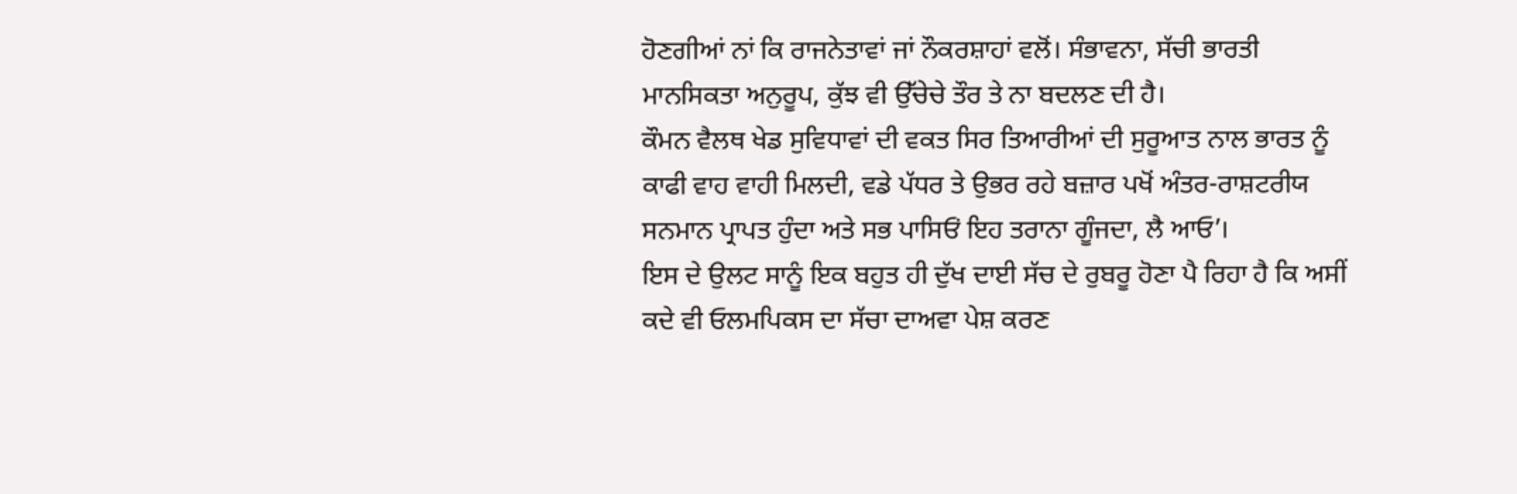ਹੋਣਗੀਆਂ ਨਾਂ ਕਿ ਰਾਜਨੇਤਾਵਾਂ ਜਾਂ ਨੌਕਰਸ਼ਾਹਾਂ ਵਲੋਂ। ਸੰਭਾਵਨਾ, ਸੱਚੀ ਭਾਰਤੀ ਮਾਨਸਿਕਤਾ ਅਨੁਰੂਪ, ਕੁੱਝ ਵੀ ਉੱਚੇਚੇ ਤੌਰ ਤੇ ਨਾ ਬਦਲਣ ਦੀ ਹੈ।
ਕੌਮਨ ਵੈਲਥ ਖੇਡ ਸੁਵਿਧਾਵਾਂ ਦੀ ਵਕਤ ਸਿਰ ਤਿਆਰੀਆਂ ਦੀ ਸੁਰੂਆਤ ਨਾਲ ਭਾਰਤ ਨੂੰ ਕਾਫੀ ਵਾਹ ਵਾਹੀ ਮਿਲਦੀ, ਵਡੇ ਪੱਧਰ ਤੇ ਉਭਰ ਰਹੇ ਬਜ਼ਾਰ ਪਖੋਂ ਅੰਤਰ-ਰਾਸ਼ਟਰੀਯ ਸਨਮਾਨ ਪ੍ਰਾਪਤ ਹੁੰਦਾ ਅਤੇ ਸਭ ਪਾਸਿਓਂ ਇਹ ਤਰਾਨਾ ਗੂੰਜਦਾ, ਲੈ ਆਓ’।
ਇਸ ਦੇ ਉਲਟ ਸਾਨੂੰ ਇਕ ਬਹੁਤ ਹੀ ਦੁੱਖ ਦਾਈ ਸੱਚ ਦੇ ਰੁਬਰੂ ਹੋਣਾ ਪੈ ਰਿਹਾ ਹੈ ਕਿ ਅਸੀਂ ਕਦੇ ਵੀ ਓਲਮਪਿਕਸ ਦਾ ਸੱਚਾ ਦਾਅਵਾ ਪੇਸ਼ ਕਰਣ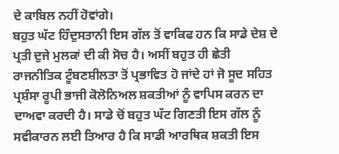ਦੇ ਕਾਬਿਲ ਨਹੀਂ ਹੋਵਾਂਗੇ।
ਬਹੁਤ ਘੱਟ ਹਿੰਦੁਸਤਾਨੀ ਇਸ ਗੱਲ ਤੋਂ ਵਾਕਿਫ ਹਨ ਕਿ ਸਾਡੇ ਦੇਸ਼ ਦੇ ਪ੍ਰਤੀ ਦੁਜੇ ਮੁਲਕਾਂ ਦੀ ਕੀ ਸੋਚ ਹੈ। ਅਸੀਂ ਬਹੁਤ ਹੀ ਛੇਤੀ ਰਾਜਨੀਤਿਕ ਟੂੰਬਣਸ਼ੀਲਤਾ ਤੋਂ ਪ੍ਰਭਾਵਿਤ ਹੋ ਜਾਂਦੇ ਹਾਂ ਜੋ ਸੂਦ ਸਹਿਤ ਪ੍ਰਸ਼ੰਸਾ ਰੂਪੀ ਭਾਜੀ ਕੋਲੋਨਿਅਲ ਸ਼ਕਤੀਆਂ ਨੂੰ ਵਾਪਿਸ ਕਰਨ ਦਾ ਦਾਅਵਾ ਕਰਦੀ ਹੈ। ਸਾਡੇ ਚੋਂ ਬਹੁਤ ਘੱਟ ਗਿਣਤੀ ਇਸ ਗੱਲ ਨੂੰ ਸਵੀਕਾਰਨ ਲਈ ਤਿਆਰ ਹੈ ਕਿ ਸਾਡੀ ਆਰਥਿਕ ਸ਼ਕਤੀ ਇਸ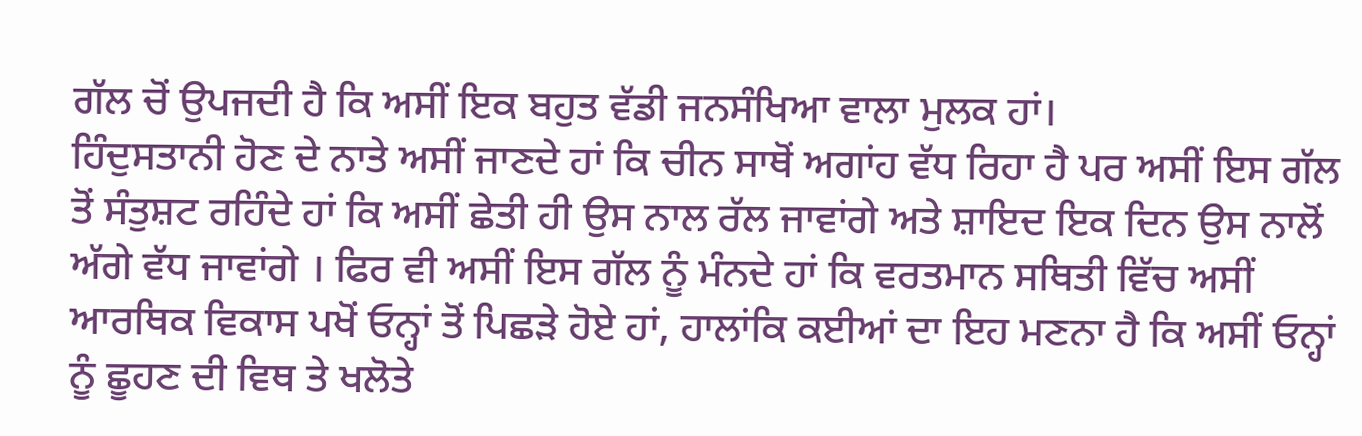ਗੱਲ ਚੋਂ ਉਪਜਦੀ ਹੈ ਕਿ ਅਸੀਂ ਇਕ ਬਹੁਤ ਵੱਡੀ ਜਨਸੰਖਿਆ ਵਾਲਾ ਮੁਲਕ ਹਾਂ।
ਹਿੰਦੁਸਤਾਨੀ ਹੋਣ ਦੇ ਨਾਤੇ ਅਸੀਂ ਜਾਣਦੇ ਹਾਂ ਕਿ ਚੀਨ ਸਾਥੋਂ ਅਗਾਂਹ ਵੱਧ ਰਿਹਾ ਹੈ ਪਰ ਅਸੀਂ ਇਸ ਗੱਲ ਤੋਂ ਸੰਤੁਸ਼ਟ ਰਹਿੰਦੇ ਹਾਂ ਕਿ ਅਸੀਂ ਛੇਤੀ ਹੀ ਉਸ ਨਾਲ ਰੱਲ ਜਾਵਾਂਗੇ ਅਤੇ ਸ਼ਾਇਦ ਇਕ ਦਿਨ ਉਸ ਨਾਲੋਂ ਅੱਗੇ ਵੱਧ ਜਾਵਾਂਗੇ । ਫਿਰ ਵੀ ਅਸੀਂ ਇਸ ਗੱਲ ਨੂੰ ਮੰਨਦੇ ਹਾਂ ਕਿ ਵਰਤਮਾਨ ਸਥਿਤੀ ਵਿੱਚ ਅਸੀਂ ਆਰਥਿਕ ਵਿਕਾਸ ਪਖੋਂ ਓਨ੍ਹਾਂ ਤੋਂ ਪਿਛੜੇ ਹੋਏ ਹਾਂ, ਹਾਲਾਂਕਿ ਕਈਆਂ ਦਾ ਇਹ ਮਣਨਾ ਹੈ ਕਿ ਅਸੀਂ ਓਨ੍ਹਾਂ ਨੂੰ ਛੂਹਣ ਦੀ ਵਿਥ ਤੇ ਖਲੋਤੇ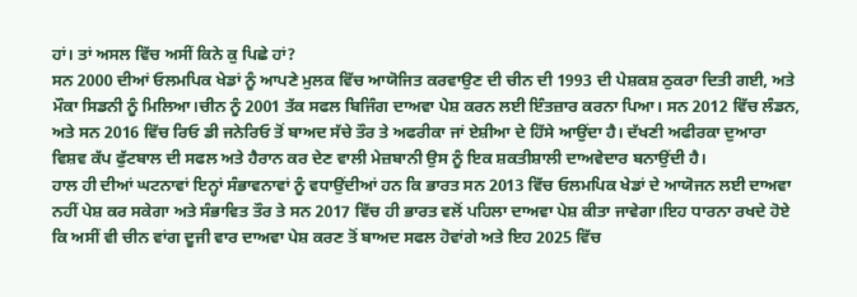ਹਾਂ। ਤਾਂ ਅਸਲ ਵਿੱਚ ਅਸੀਂ ਕਿਨੇ ਕੁ ਪਿਛੇ ਹਾਂ?
ਸਨ 2000 ਦੀਆਂ ਓਲਮਪਿਕ ਖੇਡਾਂ ਨੂੰ ਆਪਣੇ ਮੁਲਕ ਵਿੱਚ ਆਯੋਜਿਤ ਕਰਵਾਉਣ ਦੀ ਚੀਨ ਦੀ 1993 ਦੀ ਪੇਸ਼ਕਸ਼ ਠੁਕਰਾ ਦਿਤੀ ਗਈ, ਅਤੇ ਮੌਕਾ ਸਿਡਨੀ ਨੂੰ ਮਿਲਿਆ।ਚੀਨ ਨੂੰ 2001 ਤੱਕ ਸਫਲ ਬਿਜਿੰਗ ਦਾਅਵਾ ਪੇਸ਼ ਕਰਨ ਲਈ ਇੰਤਜ਼ਾਰ ਕਰਨਾ ਪਿਆ। ਸਨ 2012 ਵਿੱਚ ਲੰਡਨ, ਅਤੇ ਸਨ 2016 ਵਿੱਚ ਰਿਓ ਡੀ ਜਨੇਰਿਓ ਤੋਂ ਬਾਅਦ ਸੱਚੇ ਤੌਰ ਤੇ ਅਫਰੀਕਾ ਜਾਂ ਏਸ਼ੀਆ ਦੇ ਹਿੱਸੇ ਆਉਂਦਾ ਹੈ। ਦੱਖਣੀ ਅਫੀਰਕਾ ਦੁਆਰਾ ਵਿਸ਼ਵ ਕੱਪ ਫੁੱਟਬਾਲ ਦੀ ਸਫਲ ਅਤੇ ਹੈਰਾਨ ਕਰ ਦੇਣ ਵਾਲੀ ਮੇਜ਼ਬਾਨੀ ਉਸ ਨੂੰ ਇਕ ਸ਼ਕਤੀਸ਼ਾਲੀ ਦਾਅਵੇਦਾਰ ਬਨਾਉਂਦੀ ਹੈ।
ਹਾਲ ਹੀ ਦੀਆਂ ਘਟਨਾਵਾਂ ਇਨ੍ਹਾਂ ਸੰਭਾਵਨਾਵਾਂ ਨੂੰ ਵਧਾਉਂਦੀਆਂ ਹਨ ਕਿ ਭਾਰਤ ਸਨ 2013 ਵਿੱਚ ਓਲਮਪਿਕ ਖੇਡਾਂ ਦੇ ਆਯੋਜਨ ਲਈ ਦਾਅਵਾ ਨਹੀਂ ਪੇਸ਼ ਕਰ ਸਕੇਗਾ ਅਤੇ ਸੰਭਾਵਿਤ ਤੌਰ ਤੇ ਸਨ 2017 ਵਿੱਚ ਹੀ ਭਾਰਤ ਵਲੋਂ ਪਹਿਲਾ ਦਾਅਵਾ ਪੇਸ਼ ਕੀਤਾ ਜਾਵੇਗਾ।ਇਹ ਧਾਰਨਾ ਰਖਦੇ ਹੋਏ ਕਿ ਅਸੀਂ ਵੀ ਚੀਨ ਵਾਂਗ ਦੂਜੀ ਵਾਰ ਦਾਅਵਾ ਪੇਸ਼ ਕਰਣ ਤੋਂ ਬਾਅਦ ਸਫਲ ਹੋਵਾਂਗੇ ਅਤੇ ਇਹ 2025 ਵਿੱਚ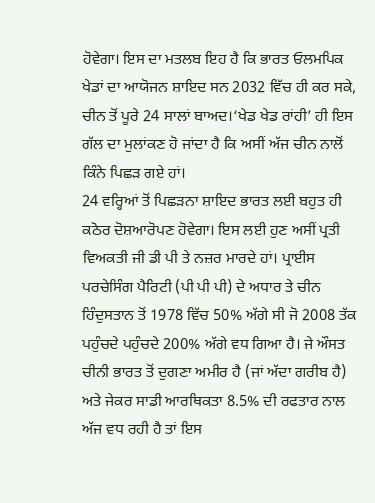ਹੋਵੇਗਾ। ਇਸ ਦਾ ਮਤਲਬ ਇਹ ਹੈ ਕਿ ਭਾਰਤ ਓਲਮਪਿਕ ਖੇਡਾਂ ਦਾ ਆਯੋਜਨ ਸ਼ਾਇਦ ਸਨ 2032 ਵਿੱਚ ਹੀ ਕਰ ਸਕੇ, ਚੀਨ ਤੋਂ ਪੂਰੇ 24 ਸਾਲਾਂ ਬਾਅਦ।‘ਖੇਡ ਖੇਡ ਰਾਂਹੀ’ ਹੀ ਇਸ ਗੱਲ ਦਾ ਮੁਲਾਂਕਣ ਹੋ ਜਾਂਦਾ ਹੈ ਕਿ ਅਸੀਂ ਅੱਜ ਚੀਨ ਨਾਲੋਂ ਕਿੰਨੇ ਪਿਛੜ ਗਏ ਹਾਂ।
24 ਵਰ੍ਹਿਆਂ ਤੋਂ ਪਿਛੜਨਾ ਸ਼ਾਇਦ ਭਾਰਤ ਲਈ ਬਹੁਤ ਹੀ ਕਠੋਰ ਦੋਸ਼ਆਰੋਪਣ ਹੋਵੇਗਾ। ਇਸ ਲਈ ਹੁਣ ਅਸੀਂ ਪ੍ਰਤੀ ਵਿਅਕਤੀ ਜੀ ਡੀ ਪੀ ਤੇ ਨਜ਼ਰ ਮਾਰਦੇ ਹਾਂ। ਪ੍ਰਾਈਸ ਪਰਚੇਸਿੰਗ ਪੈਰਿਟੀ (ਪੀ ਪੀ ਪੀ) ਦੇ ਅਧਾਰ ਤੇ ਚੀਨ ਹਿੰਦੁਸਤਾਨ ਤੋਂ 1978 ਵਿੱਚ 50% ਅੱਗੇ ਸੀ ਜੋ 2008 ਤੱਕ ਪਹੁੰਚਦੇ ਪਹੁੰਚਦੇ 200% ਅੱਗੇ ਵਧ ਗਿਆ ਹੈ। ਜੇ ਔਸਤ ਚੀਨੀ ਭਾਰਤ ਤੋਂ ਦੁਗਣਾ ਅਮੀਰ ਹੈ (ਜਾਂ ਅੱਦਾ ਗਰੀਬ ਹੈ) ਅਤੇ ਜੇਕਰ ਸਾਡੀ ਆਰਥਿਕਤਾ 8.5% ਦੀ ਰਫਤਾਰ ਨਾਲ ਅੱਜ ਵਧ ਰਹੀ ਹੈ ਤਾਂ ਇਸ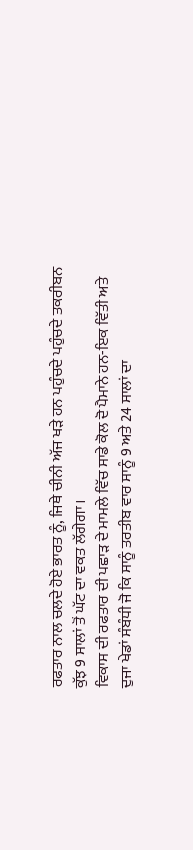ਰਫਤਾਰ ਨਾਲ ਚਲਦੇ ਹੋਏ ਭਾਰਤ ਨੂੰ, ਜਿਥੇ ਚੀਨੀ ਅੱਜ ਖੜੇ ਹਨ ਪਹੁੰਚਦੇ ਪਹੁੰਚਦੇ ਤਕਰੀਬਨ ਕੁੱਝ 9 ਸਾਲਾਂ ਤੋਂ ਘੱਟ ਦਾ ਵਕਤ ਲੱਗੇਗਾ।
ਵਿਕਾਸ ਦੀ ਰਫਤਾਰ ਦੀ ਪਛਾੜ ਦੇ ਮਾਮਲੇ ਵਿੱਚ ਸਾਡੇ ਕੋਲ ਦੋ ਪੈਮਾਨੇ ਹਨ-ਇਕ ਵਿੱਤੀ ਅਤੇ ਦੁਜਾ ਖੇਡਾਂ ਸੰਬੰਧੀ ਜੋ ਕਿ ਸਾਨੂੰ ਤਰਤੀਬ ਵਾਰ ਸਾਨੂੰ 9 ਅਤੇ 24 ਸਾਲਾਂ ਦਾ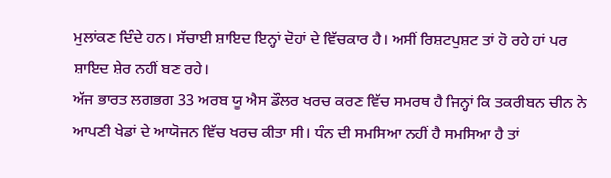ਮੁਲਾਂਕਣ ਦਿੰਦੇ ਹਨ। ਸੱਚਾਈ ਸ਼ਾਇਦ ਇਨ੍ਹਾਂ ਦੋਹਾਂ ਦੇ ਵਿੱਚਕਾਰ ਹੈ। ਅਸੀਂ ਰਿਸ਼ਟਪੁਸ਼ਟ ਤਾਂ ਹੋ ਰਹੇ ਹਾਂ ਪਰ ਸ਼ਾਇਦ ਸ਼ੇਰ ਨਹੀਂ ਬਣ ਰਹੇ।
ਅੱਜ ਭਾਰਤ ਲਗਭਗ 33 ਅਰਬ ਯੂ ਐਸ ਡੌਲਰ ਖਰਚ ਕਰਣ ਵਿੱਚ ਸਮਰਥ ਹੈ ਜਿਨ੍ਹਾਂ ਕਿ ਤਕਰੀਬਨ ਚੀਨ ਨੇ ਆਪਣੀ ਖੇਡਾਂ ਦੇ ਆਯੋਜਨ ਵਿੱਚ ਖਰਚ ਕੀਤਾ ਸੀ। ਧੰਨ ਦੀ ਸਮਸਿਆ ਨਹੀਂ ਹੈ ਸਮਸਿਆ ਹੈ ਤਾਂ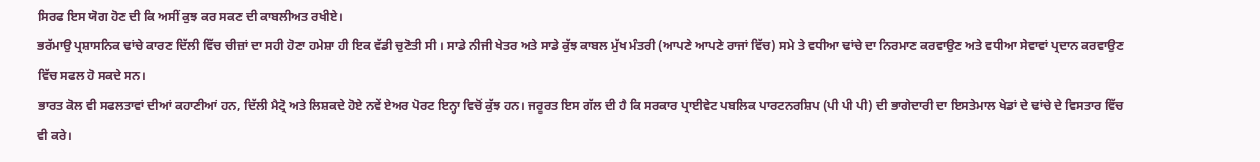ਸਿਰਫ ਇਸ ਯੋਗ ਹੋਣ ਦੀ ਕਿ ਅਸੀਂ ਕੁਝ ਕਰ ਸਕਣ ਦੀ ਕਾਬਲੀਅਤ ਰਖੀਏ।
ਭਰੱਮਾਉ ਪ੍ਰਸ਼ਾਸਨਿਕ ਢਾਂਚੇ ਕਾਰਣ ਦਿੱਲੀ ਵਿੱਚ ਚੀਜ਼ਾਂ ਦਾ ਸਹੀ ਹੋਣਾ ਹਮੇਸ਼ਾ ਹੀ ਇਕ ਵੱਡੀ ਚੁਣੋਤੀ ਸੀ । ਸਾਡੇ ਨੀਜੀ ਖੇਤਰ ਅਤੇ ਸਾਡੇ ਕੁੱਝ ਕਾਬਲ ਮੁੱਖ ਮੰਤਰੀ (ਆਪਣੇ ਆਪਣੇ ਰਾਜਾਂ ਵਿੱਚ) ਸਮੇ ਤੇ ਵਧੀਆ ਢਾਂਚੇ ਦਾ ਨਿਰਮਾਣ ਕਰਵਾਉਣ ਅਤੇ ਵਧੀਆ ਸੇਵਾਵਾਂ ਪ੍ਰਦਾਨ ਕਰਵਾਉਣ ਵਿੱਚ ਸਫਲ ਹੋ ਸਕਦੇ ਸਨ।
ਭਾਰਤ ਕੋਲ ਵੀ ਸਫਲਤਾਵਾਂ ਦੀਆਂ ਕਹਾਣੀਆਂ ਹਨ, ਦਿੱਲੀ ਮੈਟ੍ਰੋ ਅਤੇ ਲਿਸ਼ਕਦੇ ਹੋਏ ਨਵੇਂ ਏਅਰ ਪੋਰਟ ਇਨ੍ਹਾ ਵਿਚੋਂ ਕੁੱਝ ਹਨ। ਜਰੂਰਤ ਇਸ ਗੱਲ ਦੀ ਹੈ ਕਿ ਸਰਕਾਰ ਪ੍ਰਾਈਵੇਟ ਪਬਲਿਕ ਪਾਰਟਨਰਸ਼ਿਪ (ਪੀ ਪੀ ਪੀ) ਦੀ ਭਾਗੇਦਾਰੀ ਦਾ ਇਸਤੇਮਾਲ ਖੇਡਾਂ ਦੇ ਢਾਂਚੇ ਦੇ ਵਿਸਤਾਰ ਵਿੱਚ ਵੀ ਕਰੇ।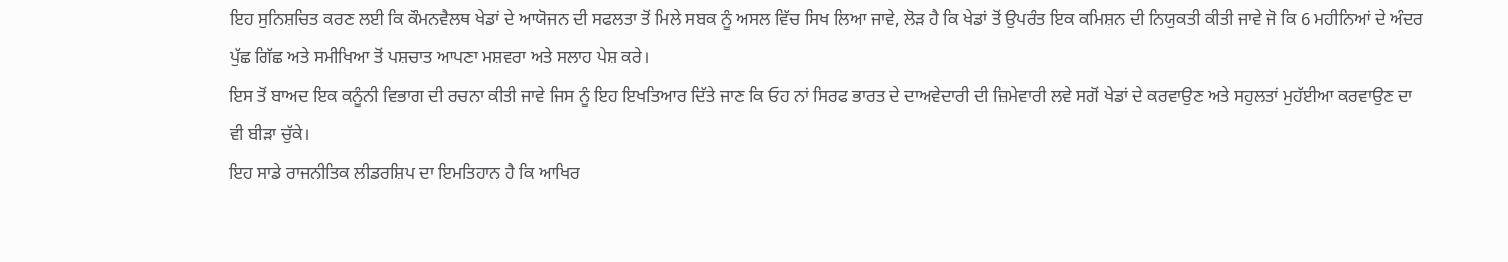ਇਹ ਸੁਨਿਸ਼ਚਿਤ ਕਰਣ ਲਈ ਕਿ ਕੌਮਨਵੈਲਥ ਖੇਡਾਂ ਦੇ ਆਯੋਜਨ ਦੀ ਸਫਲਤਾ ਤੋਂ ਮਿਲੇ ਸਬਕ ਨੂੰ ਅਸਲ ਵਿੱਚ ਸਿਖ ਲਿਆ ਜਾਵੇ, ਲੋੜ ਹੈ ਕਿ ਖੇਡਾਂ ਤੋਂ ਉਪਰੰਤ ਇਕ ਕਮਿਸ਼ਨ ਦੀ ਨਿਯੁਕਤੀ ਕੀਤੀ ਜਾਵੇ ਜੋ ਕਿ 6 ਮਹੀਨਿਆਂ ਦੇ ਅੰਦਰ ਪੁੱਛ ਗਿੱਛ ਅਤੇ ਸਮੀਖਿਆ ਤੋਂ ਪਸ਼ਚਾਤ ਆਪਣਾ ਮਸ਼ਵਰਾ ਅਤੇ ਸਲਾਹ ਪੇਸ਼ ਕਰੇ।
ਇਸ ਤੋਂ ਬਾਅਦ ਇਕ ਕਨੂੰਨੀ ਵਿਭਾਗ ਦੀ ਰਚਨਾ ਕੀਤੀ ਜਾਵੇ ਜਿਸ ਨੂੰ ਇਹ ਇਖਤਿਆਰ ਦਿੱਤੇ ਜਾਣ ਕਿ ਓਹ ਨਾਂ ਸਿਰਫ ਭਾਰਤ ਦੇ ਦਾਅਵੇਦਾਰੀ ਦੀ ਜ਼ਿਮੇਵਾਰੀ ਲਵੇ ਸਗੋਂ ਖੇਡਾਂ ਦੇ ਕਰਵਾਉਣ ਅਤੇ ਸਹੁਲਤਾਂ ਮੁਹੱਈਆ ਕਰਵਾਉਣ ਦਾ ਵੀ ਬੀੜਾ ਚੁੱਕੇ।
ਇਹ ਸਾਡੇ ਰਾਜਨੀਤਿਕ ਲੀਡਰਸ਼ਿਪ ਦਾ ਇਮਤਿਹਾਨ ਹੈ ਕਿ ਆਖਿਰ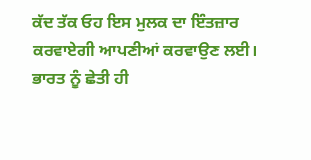ਕੱਦ ਤੱਕ ਓਹ ਇਸ ਮੁਲਕ ਦਾ ਇੰਤਜ਼ਾਰ ਕਰਵਾਏਗੀ ਆਪਣੀਆਂ ਕਰਵਾਉਣ ਲਈ। ਭਾਰਤ ਨੂੰ ਛੇਤੀ ਹੀ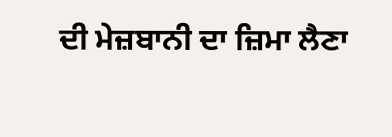ਦੀ ਮੇਜ਼ਬਾਨੀ ਦਾ ਜ਼ਿਮਾ ਲੈਣਾ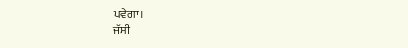ਪਵੇਗਾ।
ਜੱਸੀ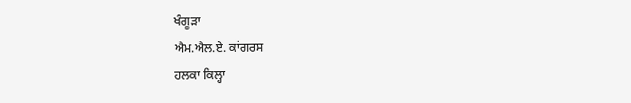ਖੰਗੂੜਾ
ਐਮ.ਐਲ.ਏ. ਕਾਂਗਰਸ
ਹਲਕਾ ਕਿਲ੍ਹਾ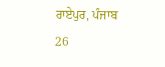ਰਾਏਪੁਰ, ਪੰਜਾਬ
26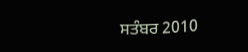ਸਤੰਬਰ 2010